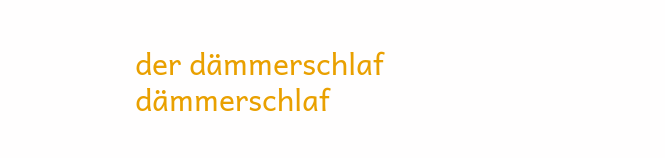der dämmerschlaf
dämmerschlaf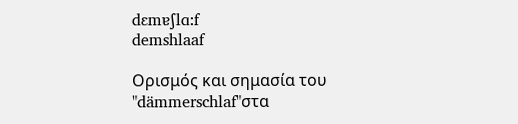dɛmɐʃlɑ:f
demshlaaf

Ορισμός και σημασία του "dämmerschlaf"στα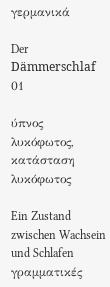γερμανικά

Der Dämmerschlaf
01

ύπνος λυκόφωτος, κατάσταση λυκόφωτος

Ein Zustand zwischen Wachsein und Schlafen
γραμματικές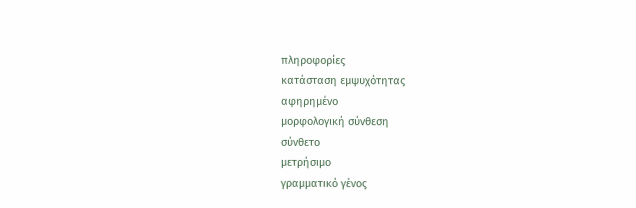πληροφορίες
κατάσταση εμψυχότητας
αφηρημένο
μορφολογική σύνθεση
σύνθετο
μετρήσιμο
γραμματικό γένος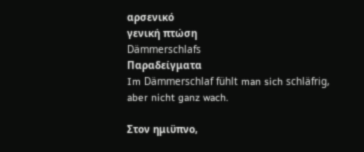αρσενικό
γενική πτώση
Dämmerschlafs
Παραδείγματα
Im Dämmerschlaf fühlt man sich schläfrig, aber nicht ganz wach.

Στον ημιϋπνο,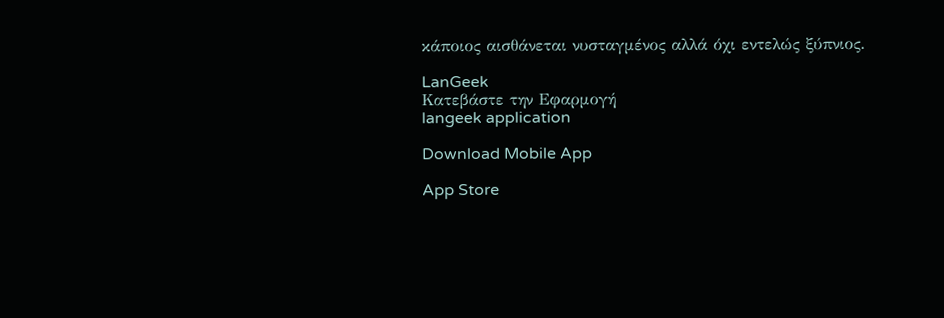κάποιος αισθάνεται νυσταγμένος αλλά όχι εντελώς ξύπνιος.

LanGeek
Κατεβάστε την Εφαρμογή
langeek application

Download Mobile App

App Store